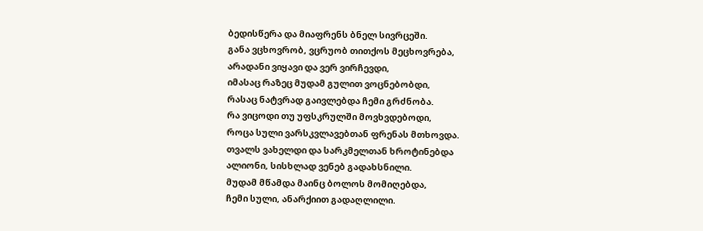ბედისწერა და მიაფრენს ბნელ სივრცეში.
განა ვცხოვრობ, ვცრუობ თითქოს მეცხოვრება,
არადანი ვიყავი და ვერ ვირჩევდი,
იმასაც რაზეც მუდამ გულით ვოცნებობდი,
რასაც ნატვრად გაივლებდა ჩემი გრძნობა.
რა ვიცოდი თუ უფსკრულში მოვხვდებოდი,
როცა სული ვარსკვლავებთან ფრენას მთხოვდა.
თვალს ვახელდი და სარკმელთან ხროტინებდა
ალიონი, სისხლად ვენებ გადახსნილი.
მუდამ მწამდა მაინც ბოლოს მომიღებდა,
ჩემი სული, ანარქიით გადაღლილი.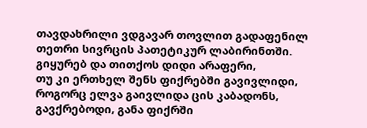თავდახრილი ვდგავარ თოვლით გადაფენილ
თეთრი სივრცის პათეტიკურ ლაბირინთში.
გიყურებ და თითქოს დიდი არაფერი,
თუ კი ერთხელ შენს ფიქრებში გავივლიდი,
როგორც ელვა გაივლიდა ცის კაბადონს,
გავქრებოდი, განა ფიქრში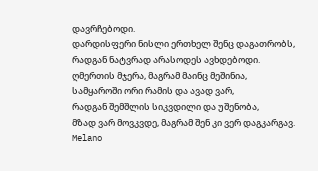დავრჩებოდი.
დარდისფერი ნისლი ერთხელ შენც დაგათრობს,
რადგან ნატვრად არასოდეს ავხდებოდი.
ღმერთის მჯერა, მაგრამ მაინც მეშინია,
სამყაროში ორი რამის და ავად ვარ,
რადგან შემშლის სიკვდილი და უშენობა,
მზად ვარ მოვკვდე, მაგრამ შენ კი ვერ დაგკარგავ.
Melano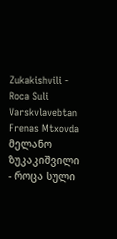Zukakishvili - Roca Suli Varskvlavebtan Frenas Mtxovda
მელანო ზუკაკიშვილი - როცა სული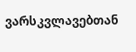ვარსკვლავებთან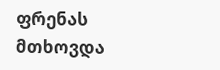ფრენას მთხოვდა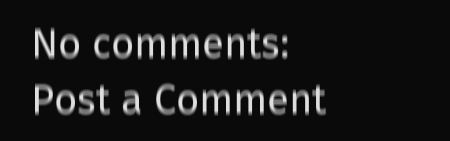No comments:
Post a Comment